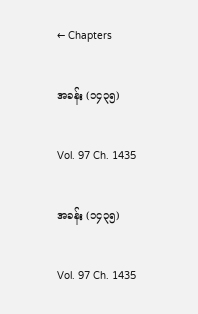← Chapters

အခန်း (၁၄၃၅)

Vol. 97 Ch. 1435

အခန်း (၁၄၃၅)

Vol. 97 Ch. 1435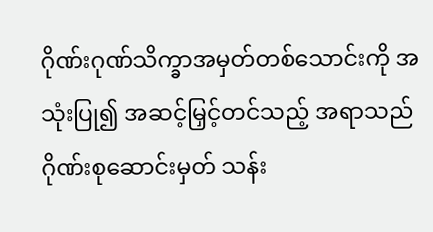ဂိုဏ်းဂုဏ်သိက္ခာအမှတ်တစ်သောင်းကို အသုံးပြု၍ အဆင့်မြှင့်တင်သည့် အရာသည် ဂိုဏ်းစုဆောင်းမှတ် သန်း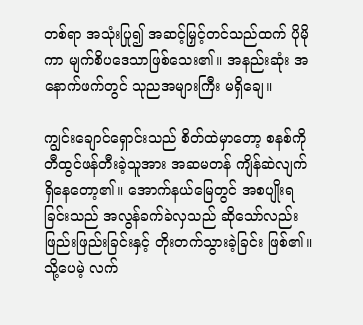တစ်ရာ အသုံးပြု၍ အဆင့်မြှင့်တင်သည်ထက် ပိုမိုကာ မျက်စိပဒေသာဖြစ်သေး၏။ အနည်းဆုံး အနောက်ဖက်တွင် သုညအများကြီး မရှိချေ။

ကျွင်းချောင်ရှောင်းသည် စိတ်ထဲမှာတော့ စနစ်ကို တီထွင်ဖန်တီးခဲ့သူအား အဆမတန် ကျိန်ဆဲလျက် ရှိနေတော့၏။ အောက်နယ်မြေတွင် အစပျိုးရခြင်းသည် အလွန်ခက်ခဲလှသည် ဆိုသော်လည်း ဖြည်းဖြည်းခြင်းနှင့် တိုးတက်သွားခဲ့ခြင်း ဖြစ်၏။ သို့ပေမဲ့ လက်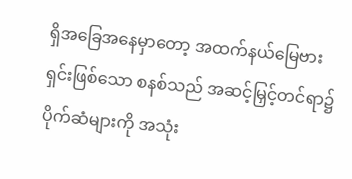ရှိအခြေအနေမှာတော့ အထက်နယ်မြေဗားရှင်းဖြစ်သော စနစ်သည် အဆင့်မြှင့်တင်ရာ၌ ပိုက်ဆံများကို အသုံး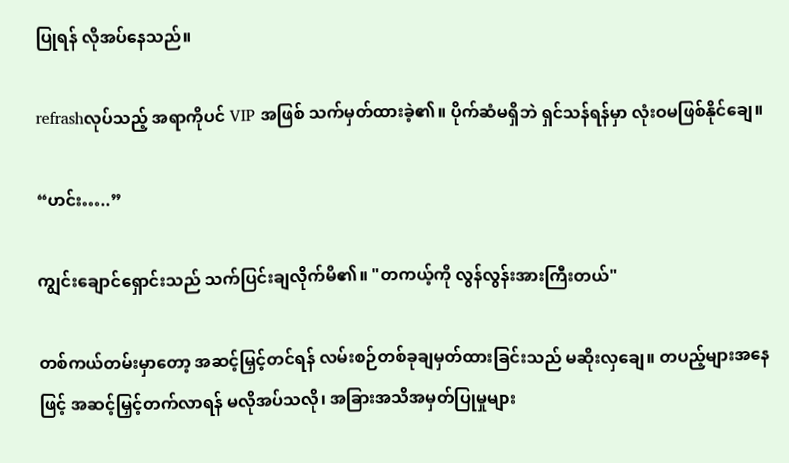ပြုရန် လိုအပ်နေသည်။

refrashလုပ်သည့် အရာကိုပင် VIP အဖြစ် သက်မှတ်ထားခဲ့၏။ ပိုက်ဆံမရှိဘဲ ရှင်သန်ရန်မှာ လုံးဝမဖြစ်နိုင်ချေ။

“ဟင်း…..”

ကျွင်းချောင်ရှောင်းသည် သက်ပြင်းချလိုက်မိ၏။ "တကယ့်ကို လွန်လွန်းအားကြီးတယ်"

တစ်ကယ်တမ်းမှာတော့ အဆင့်မြှင့်တင်ရန် လမ်းစဉ်တစ်ခုချမှတ်ထားခြင်းသည် မဆိုးလှချေ။ တပည့်များအနေဖြင့် အဆင့်မြှင့်တက်လာရန် မလိုအပ်သလို၊ အခြားအသိအမှတ်ပြုမှုများ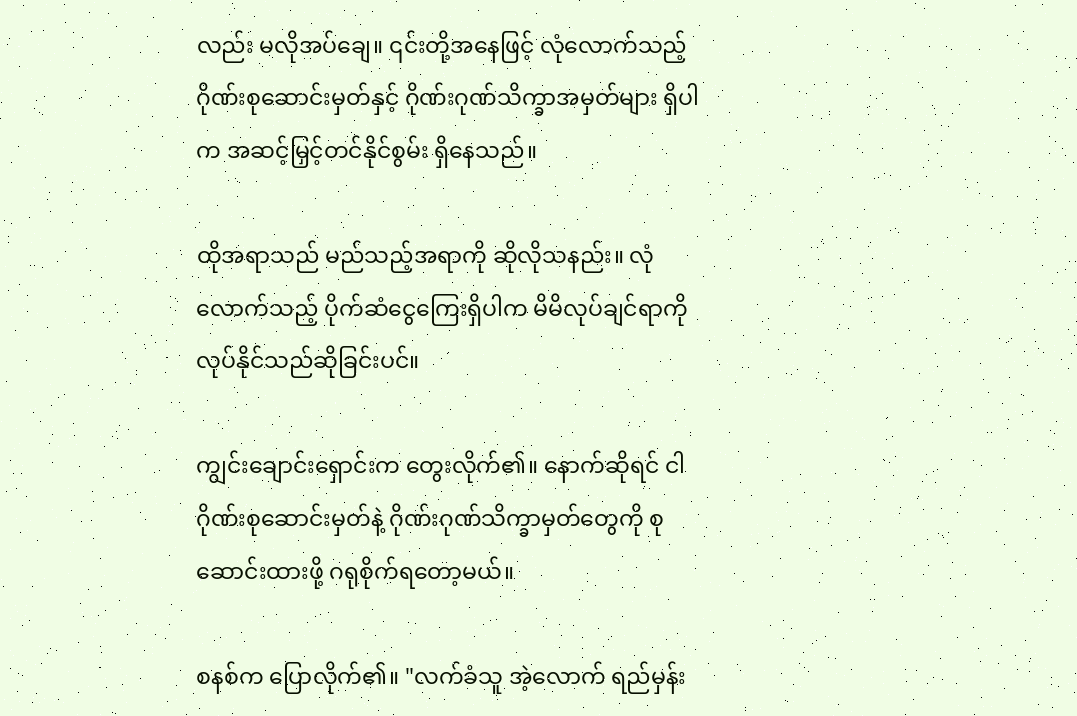လည်း မလိုအပ်ချေ။ ၎င်းတို့အနေဖြင့် လုံလောက်သည့် ဂိုဏ်းစုဆောင်းမှတ်နှင့် ဂိုဏ်းဂုဏ်သိက္ခာအမှတ်များ ရှိပါက အဆင့်မြှင့်တင်နိုင်စွမ်း ရှိနေသည်။

ထိုအရာသည် မည်သည့်အရာကို ဆိုလိုသနည်း။ လုံလောက်သည့် ပိုက်ဆံငွေကြေးရှိပါက မိမိလုပ်ချင်ရာကို လုပ်နိုင်သည်ဆိုခြင်းပင်။

ကျွင်းချောင်းရှောင်းက တွေးလိုက်၏။ နောက်ဆိုရင် ငါဂိုဏ်းစုဆောင်းမှတ်နဲ့ ဂိုဏ်းဂုဏ်သိက္ခာမှတ်တွေကို စုဆောင်းထားဖို့ ဂရုစိုက်ရတော့မယ်။

စနစ်က ပြောလိုက်၏။ "လက်ခံသူ အဲ့လောက် ရည်မှန်း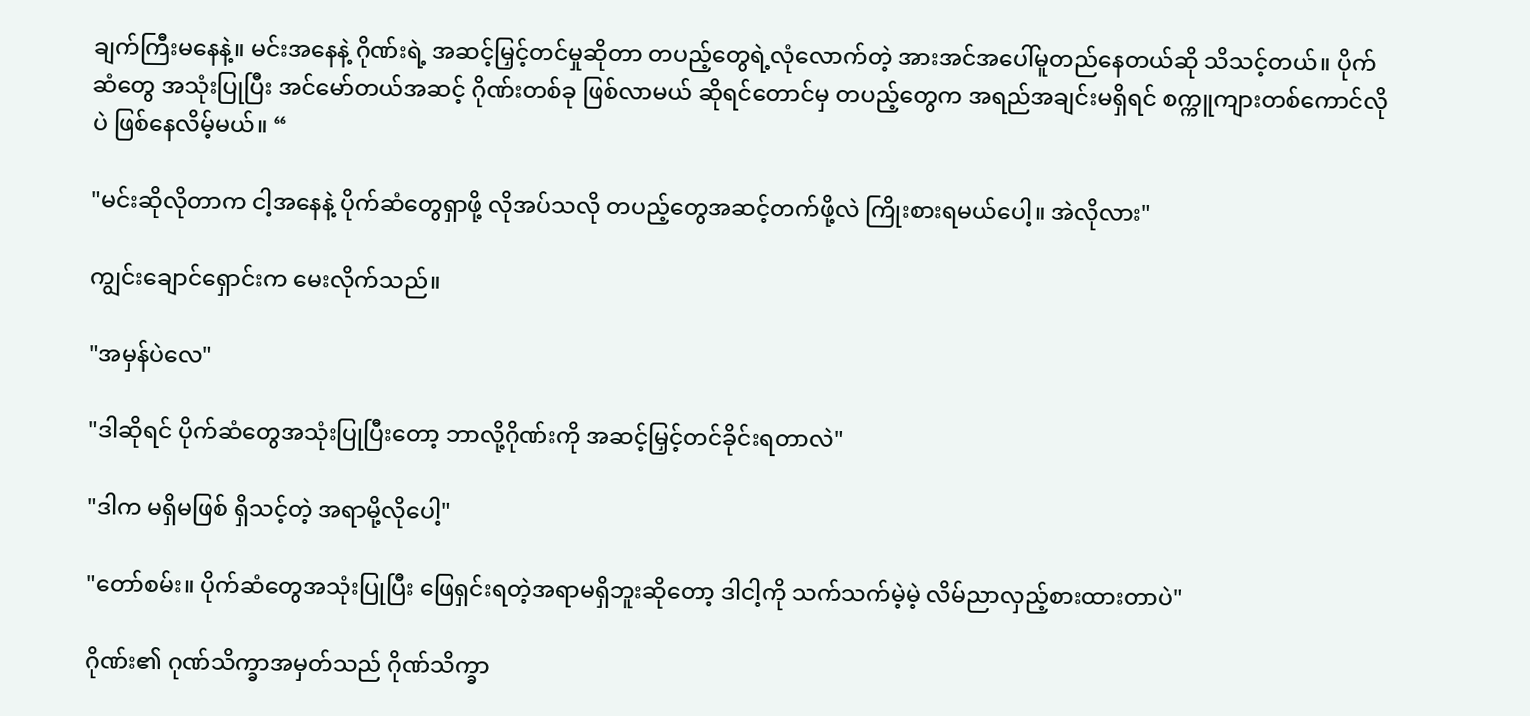ချက်ကြီးမနေနဲ့။ မင်းအနေနဲ့ ဂိုဏ်းရဲ့ အဆင့်မြှင့်တင်မှုဆိုတာ တပည့်တွေရဲ့လုံလောက်တဲ့ အားအင်အပေါ်မူတည်နေတယ်ဆို သိသင့်တယ်။ ပိုက်ဆံတွေ အသုံးပြုပြီး အင်မော်တယ်အဆင့် ဂိုဏ်းတစ်ခု ဖြစ်လာမယ် ဆိုရင်တောင်မှ တပည့်တွေက အရည်အချင်းမရှိရင် စက္ကူကျားတစ်ကောင်လိုပဲ ဖြစ်နေလိမ့်မယ်။ “

"မင်းဆိုလိုတာက ငါ့အနေနဲ့ ပိုက်ဆံတွေရှာဖို့ လိုအပ်သလို တပည့်တွေအဆင့်တက်ဖို့လဲ ကြိုးစားရမယ်ပေါ့။ အဲလိုလား"

ကျွင်းချောင်ရှောင်းက မေးလိုက်သည်။

"အမှန်ပဲလေ"

"ဒါဆိုရင် ပိုက်ဆံတွေအသုံးပြုပြီးတော့ ဘာလို့ဂိုဏ်းကို အဆင့်မြှင့်တင်ခိုင်းရတာလဲ"

"ဒါက မရှိမဖြစ် ရှိသင့်တဲ့ အရာမို့လိုပေါ့"

"တော်စမ်း။ ပိုက်ဆံတွေအသုံးပြုပြီး ဖြေရှင်းရတဲ့အရာမရှိဘူးဆိုတော့ ဒါငါ့ကို သက်သက်မဲ့မဲ့ လိမ်ညာလှည့်စားထားတာပဲ"

ဂိုဏ်း၏ ဂုဏ်သိက္ခာအမှတ်သည် ဂိုဏ်သိက္ခာ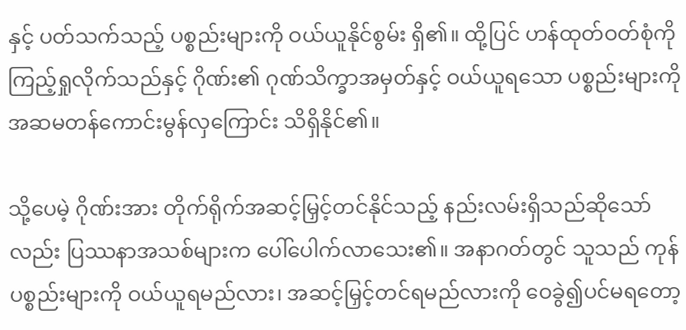နှင့် ပတ်သက်သည့် ပစ္စည်းများကို ဝယ်ယူနိုင်စွမ်း ရှိ၏။ ထို့ပြင် ဟန်ထုတ်ဝတ်စုံကို ကြည့်ရှုလိုက်သည်နှင့် ဂိုဏ်း၏ ဂုဏ်သိက္ခာအမှတ်နှင့် ဝယ်ယူရသော ပစ္စည်းများကို အဆမတန်ကောင်းမွန်လှကြောင်း သိရှိနိုင်၏။

သို့ပေမဲ့ ဂိုဏ်းအား တိုက်ရိုက်အဆင့်မြှင့်တင်နိုင်သည့် နည်းလမ်းရှိသည်ဆိုသော်လည်း ပြဿနာအသစ်များက ပေါ်ပေါက်လာသေး၏။ အနာဂတ်တွင် သူသည် ကုန်ပစ္စည်းများကို ဝယ်ယူရမည်လား၊ အဆင့်မြှင့်တင်ရမည်လားကို ဝေခွဲ၍ပင်မရတော့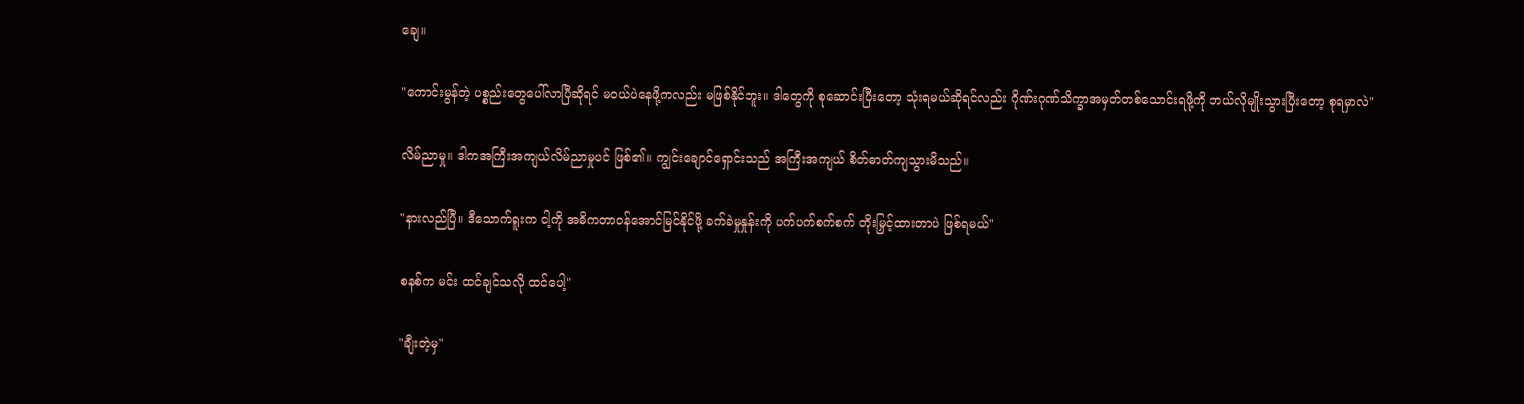ချေ။

"ကောင်းမွန်တဲ့ ပစ္စည်းတွေပေါ်လာပြီဆိုရင် မဝယ်ပဲနေဖို့ကလည်း မဖြစ်နိုင်ဘူး။ ဒါတွေကို စုဆောင်းပြီးတော့ သုံးရမယ်ဆိုရင်လည်း ဂိုဏ်းဂုဏ်သိက္ခာအမှတ်တစ်သောင်းရဖို့ကို ဘယ်လိုမျိုးသွားပြီးတော့ စုရမှာလဲ"

လိမ်ညာမှု။ ဒါကအကြီးအကျယ်လိမ်ညာမှုပင် ဖြစ်၏။ ကျွင်းချောင်ရှောင်းသည် အကြီးအကျယ် စိတ်ဓာတ်ကျသွားမိသည်။

"နားလည်ပြီ။ ဒီသောက်ရူးက ငါ့ကို အဓိကတာဝန်အောင်မြင်နိုင်ဖို့ ခက်ခဲမှုနှုန်းကို ပက်ပက်စက်စက် တိုးမြှင့်ထားတာပဲ ဖြစ်ရမယ်"

စနစ်က မင်း ထင်ချင်သလို ထင်ပေါ့"

"ချီးတဲ့မှ"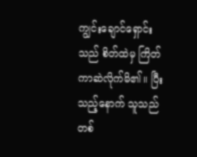ကျွင်းချောင်ရှောင်းသည် စိတ်ထဲမှ ကြိတ်ကာဆဲလိုက်မိ၏။ ပြီးသည့်နောက် သူသည် တစ်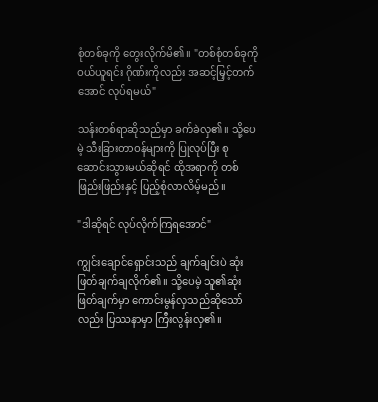စုံတစ်ခုကို တွေးလိုက်မိ၏။ "တစ်စုံတစ်ခုကို ဝယ်ယူရင်း ဂိုဏ်းကိုလည်း အဆင့်မြှင့်တက်အောင် လုပ်ရမယ်"

သန်းတစ်ရာဆိုသည်မှာ ခက်ခဲလှ၏။ သို့ပေမဲ့ သီးခြားတာဝန်များကို ပြုလုပ်ပြီး စုဆောင်းသွားမယ်ဆိုရင် ထိုအရာကို တစ်ဖြည်းဖြည်းနှင့် ပြည့်စုံလာလိမ့်မည်။

"ဒါဆိုရင် လုပ်လိုက်ကြရအောင်"

ကျွင်းချောင်ရှောင်းသည် ချက်ချင်းပဲ ဆုံးဖြတ်ချက်ချလိုက်၏။ သို့ပေမဲ့ သူ၏ဆုံးဖြတ်ချက်မှာ ကောင်းမွန်လှသည်ဆိုသော်လည်း ပြဿနာမှာ ကြီးလွန်းလှ၏။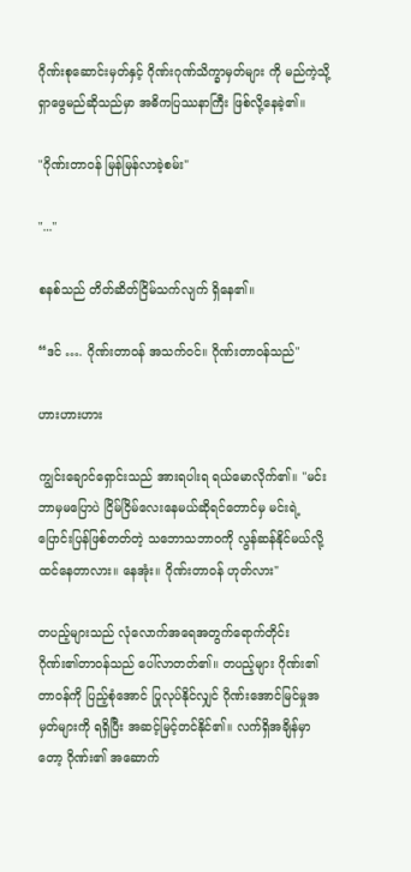ဂိုဏ်းစုဆောင်းမှတ်နှင့် ဂိုဏ်းဂုဏ်သိက္ခာမှတ်များ ကို မည်ကဲ့သို့ ရှာဖွေမည်ဆိုသည်မှာ အဓိကပြဿနာကြီး ဖြစ်လို့နေခဲ့၏။

"ဂိုဏ်းတာဝန် မြန်မြန်လာခဲ့စမ်း"

"..."

စနစ်သည် တိတ်ဆိတ်ငြိမ်သက်လျက် ရှိနေ၏။

“ဒင် …. ဂိုဏ်းတာဝန် အသက်ဝင်။ ဂိုဏ်းတာဝန်သည်"

ဟားဟားဟား

ကျွင်းချောင်ရှောင်းသည် အားရပါးရ ရယ်မောလိုက်၏။ "မင်းဘာမှမပြောပဲ ငြိမ်ငြိမ်လေးနေမယ်ဆိုရင်တောင်မှ မင်းရဲ့ ပြောင်းပြန်ဖြစ်တတ်တဲ့ သဘောသဘာဝကို လွန်ဆန်နိုင်မယ်လို့ ထင်နေတာလား။ နေအုံး။ ဂိုဏ်းတာဝန် ဟုတ်လား"

တပည့်များသည် လုံလောက်အရေအတွက်ရောက်တိုင်း ဂိုဏ်း၏တာဝန်သည် ပေါ်လာတတ်၏။ တပည့်များ ဂိုဏ်း၏တာဝန်ကို ပြည့်စုံအောင် ပြုလုပ်နိုင်လျှင် ဂိုဏ်းအောင်မြင်မှုအမှတ်များကို ရရှိပြီး အဆင့်မြင့်တင်နိုင်၏။ လက်ရှိအချိန်မှာတော့ ဂိုဏ်း၏ အဆောက်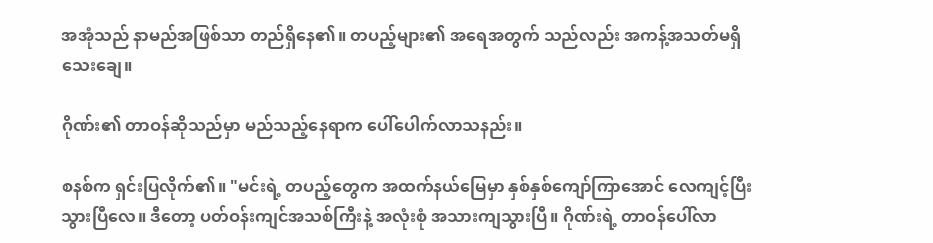အအုံသည် နာမည်အဖြစ်သာ တည်ရှိနေ၏။ တပည့်များ၏ အရေအတွက် သည်လည်း အကန့်အသတ်မရှိသေးချေ။

ဂိုဏ်း၏ တာဝန်ဆိုသည်မှာ မည်သည့်နေရာက ပေါ်ပေါက်လာသနည်း။

စနစ်က ရှင်းပြလိုက်၏။ "မင်းရဲ့ တပည့်တွေက အထက်နယ်မြေမှာ နှစ်နှစ်ကျော်ကြာအောင် လေကျင့်ပြီးသွားပြီလေ။ ဒီတော့ ပတ်ဝန်းကျင်အသစ်ကြီးနဲ့ အလုံးစုံ အသားကျသွားပြီ။ ဂိုဏ်းရဲ့ တာဝန်ပေါ်လာ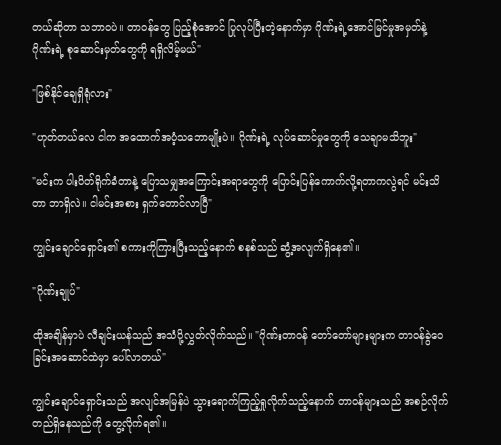တယ်ဆိုတာ သဘာဝပဲ။ တာဝန်တွေ ပြည့်စုံအောင် ပြုလုပ်ပြီးတဲ့နောက်မှာ ဂိုဏ်းရဲ့အောင်မြင်မှုအမှတ်နဲ့ ဂိုဏ်းရဲ့ စုဆောင်းမှတ်တွေကို ရရှိလိမ့်မယ်"

"ဖြစ်နိုင်ချေရှိရုံလား"

"ဟုတ်တယ်လေ ငါက အထောက်အပံ့သဘောမျိုးပဲ။ ဂိုဏ်းရဲ့ လုပ်ဆောင်မှုတွေကို သေချာမသိဘူး"

"မင်းက ပါးပိတ်ရိုက်ခံတာနဲ့ ပြောသမျှအကြောင်းအရာတွေကို ပြောင်းပြန်ကောက်လို့ရတာကလွဲရင် မင်းသိတာ ဘာရှိလဲ။ ငါမင်းအစား ရှက်တောင်လာပြီ"

ကျွင်းချောင်ရှောင်း၏ စကားကိုကြားပြီးသည့်နောက် စနစ်သည် ဆွံ့အလျက်ရှိနေ၏။

"ဂိုဏ်းချုပ်"

ထိုအချိန်မှာပဲ လီချင်းယန်သည် အသံပို့လွှတ်လိုက်သည်။ "ဂိုဏ်းတာဝန် တော်တော်များများက တာဝန်ခွဲဝေခြင်းအဆောင်ထဲမှာ ပေါ်လာတယ်"

ကျွင်းချောင်ရှောင်းသည် အလျင်အမြန်ပဲ သွားရောက်ကြည့်ရှုလိုက်သည့်နောက် တာဝန်များသည် အစဉ်လိုက် တည်ရှိနေသည်ကို တွေ့လိုက်ရ၏။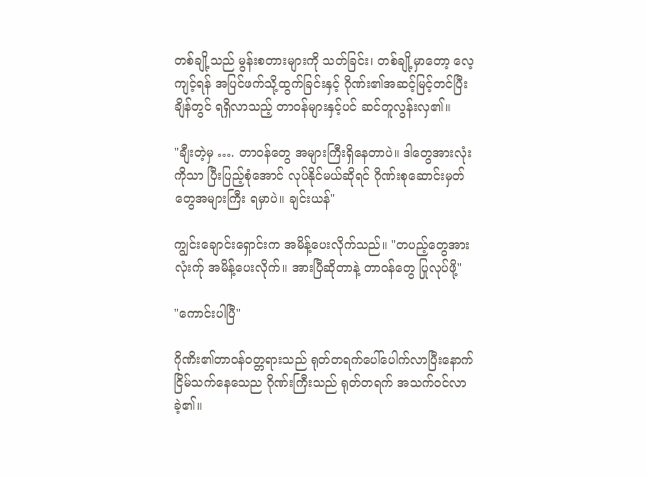တစ်ချို့သည် မွန်းစတားများကို သတ်ခြင်း၊ တစ်ချို့မှာတော့ လေ့ကျင့်ရန် အပြင်ဖက်သို့ထွက်ခြင်းနှင့် ဂိုဏ်း၏အဆင့်မြင့်တင်ပြီးချိန်တွင် ရရှိလာသည့် တာဝန်များနှင့်ပင် ဆင်တူလွန်းလှ၏။

"ချီးတဲ့မှ …. တာဝန်တွေ အများကြီးရှိနေတာပဲ။ ဒါတွေအားလုံးကိုသာ ပြီးပြည့်စုံအောင် လုပ်နိုင်မယ်ဆိုရင် ဂိုဏ်းစုဆောင်းမှတ်တွေအများကြီး ရမှာပဲ။ ချင်းယန်"

ကျွင်းချောင်းရှောင်းက အမိန့်ပေးလိုက်သည်။ "တပည့်တွေအားလုံးက်ု အမိန့်ပေးလိုက်။ အားပြီဆိုတာနဲ့ တာဝန်တွေ ပြုလုပ်ဖို့"

"ကောင်းပါပြီ"

ဂိုဏိး၏တာဝန်ဝတ္တရားသည် ရုတ်တရက်ပေါ်ပေါက်လာပြီးနောက် ငြိမ်သက်နေသေည ဂိုဏ်းကြီးသည် ရုတ်တရက် အသက်ဝင်လာခဲ့၏။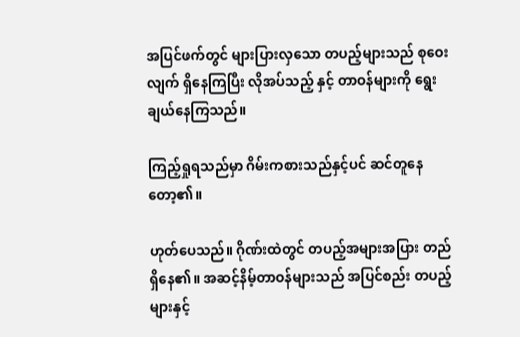အပြင်ဖက်တွင် များပြားလှသော တပည့်များသည် စုဝေးလျက် ရှိနေကြပြီး လိုအပ်သည့် နှင့် တာဝန်များကို ရွေးချယ်နေကြသည်။

ကြည့်ရှုရသည်မှာ ဂိမ်းကစားသည်နှင့်ပင် ဆင်တူနေတော့၏။

ဟုတ်ပေသည်။ ဂိုဏ်းထဲတွင် တပည့်အများအပြား တည်ရှိနေ၏။ အဆင့်နိမ့်တာဝန်များသည် အပြင်စည်း တပည့်များနှင့်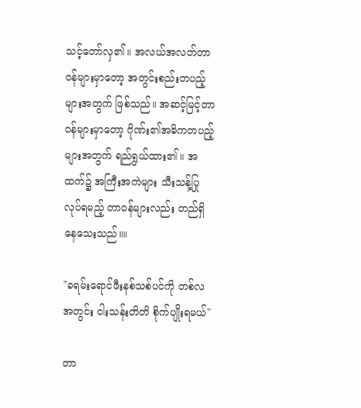သင့်တော်လှ၏။ အလယ်အလတ်တာဝန်များမှာတော့ အတွင်းစည်းတပည့်များအတွက် ဖြစ်သည်။ အဆင့်မြင့်တာဝန်များမှာတော့ ဂိုဏ်း၏အဓိကတပည့်များအတွက် ရည်ရွယ်ထား၏။ အထက်၌ အကြီးအကဲများ သီးသန့်ပြုလုပ်ရမည့် တာဝန်များလည်း တည်ရှိနေသေးသည်။။

"ခရမ်းရောင်ဖီးနစ်သစ်ပင်ကို တစ်လအတွင်း ငါးသန်းတိတိ စိုက်ပျိုးရမယ်"

တာ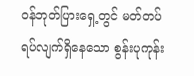ဝန်ဘုတ်ပြားရှေ့တွင် မတ်တပ်ရပ်လျက်ရှိနေသော စွန်းပုကုန်း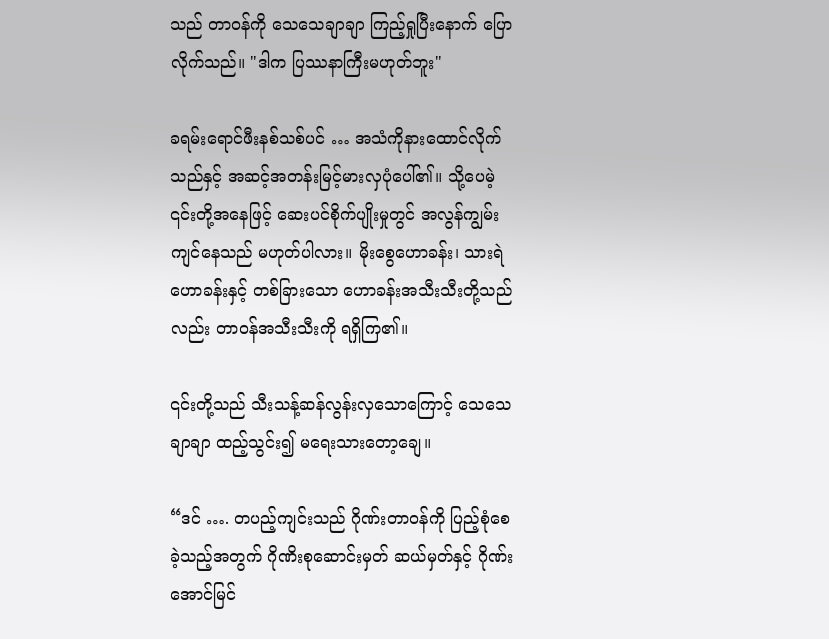သည် တာဝန်ကို သေသေချာချာ ကြည့်ရှုပြီးနောက် ပြောလိုက်သည်။ "ဒါက ပြဿနာကြီးမဟုတ်ဘူး"

ခရမ်းရောင်ဖီးနစ်သစ်ပင် … အသံကိုနားထောင်လိုက်သည်နှင့် အဆင့်အတန်းမြင့်မားလှပုံပေါ်၏။ သို့ပေမဲ့ ၎င်းတို့အနေဖြင့် ဆေးပင်စိုက်ပျိုးမှုတွင် အလွန်ကျွမ်းကျင်နေသည် မဟုတ်ပါလား။ မိုးစွေဟောခန်း၊ သားရဲဟောခန်းနှင့် တစ်ခြားသော ဟောခန်းအသီးသီးတို့သည်လည်း တာဝန်အသီးသီးကို ရရှိကြ၏။

၎င်းတို့သည် သီးသန့်ဆန်လွန်းလှသောကြောင့် သေသေချာချာ ထည့်သွင်း၍ မရေးသားတော့ချေ။

“ဒင် …. တပည့်ကျင်းသည် ဂိုဏ်းတာဝန်ကို ပြည့်စုံစေခဲ့သည့်အတွက် ဂိုဏိးစုဆောင်းမှတ် ဆယ်မှတ်နှင့် ဂိုဏ်းအောင်မြင်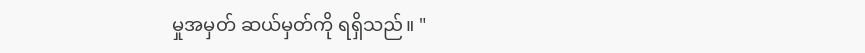မှုအမှတ် ဆယ်မှတ်ကို ရရှိသည်။ "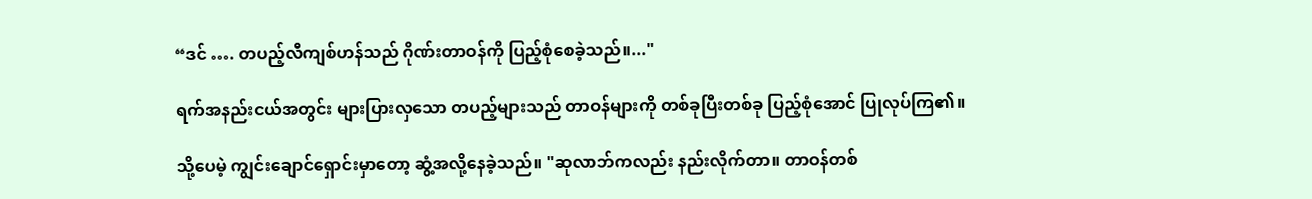“ဒင် …. တပည့်လီကျစ်ဟန်သည် ဂိုဏ်းတာဝန်ကို ပြည့်စုံစေခဲ့သည်။..."

ရက်အနည်းငယ်အတွင်း များပြားလှသော တပည့်များသည် တာဝန်များကို တစ်ခုပြီးတစ်ခု ပြည့်စုံအောင် ပြုလုပ်ကြ၏။

သို့ပေမဲ့ ကျွင်းချောင်ရှောင်းမှာတော့ ဆွံ့အလို့နေခဲ့သည်။ "ဆုလာဘ်ကလည်း နည်းလိုက်တာ။ တာဝန်တစ်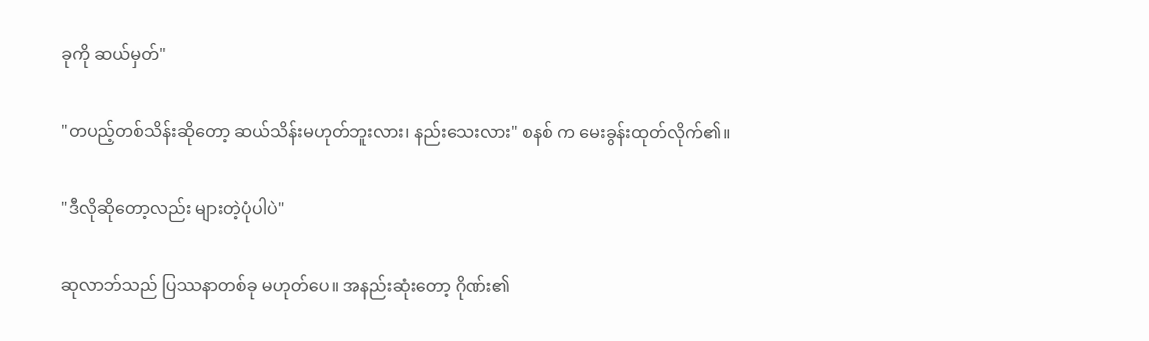ခုကို ဆယ်မှတ်"

"တပည့်တစ်သိန်းဆိုတော့ ဆယ်သိန်းမဟုတ်ဘူးလား၊ နည်းသေးလား" စနစ် က မေးခွန်းထုတ်လိုက်၏။

"ဒီလိုဆိုတော့လည်း များတဲ့ပုံပါပဲ"

ဆုလာဘ်သည် ပြဿနာတစ်ခု မဟုတ်ပေ။ အနည်းဆုံးတော့ ဂိုဏ်း၏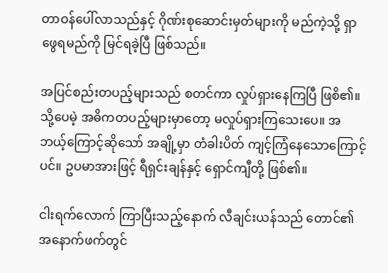တာဝန်ပေါ်လာသည်နှင့် ဂိုဏ်းစုဆောင်းမှတ်များကို မည်ကဲ့သို့ ရှာဖွေရမည်ကို မြင်ရခဲ့ပြီ ဖြစ်သည်။

အပြင်စည်းတပည့်များသည် စတင်ကာ လှုပ်ရှားနေကြပြီ ဖြစိ၏။ သို့ပေမဲ့ အဓိကတပည့်များမှာတော့ မလှုပ်ရှားကြသေးပေ။ အဘယ့်ကြောင့်ဆိုသော် အချို့မှာ တံခါးပိတ် ကျင့်ကြံနေသောကြောင့်ပင်။ ဥပမာအားဖြင့် ရီရှင်းချန်နှင့် ရှောင်ကျီတို့ ဖြစ်၏။

ငါးရက်လောက် ကြာပြီးသည့်နောက် လီချင်းယန်သည် တောင်၏အနောက်ဖက်တွင်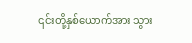၎င်းတို့နှစ်ယောက်အား သွား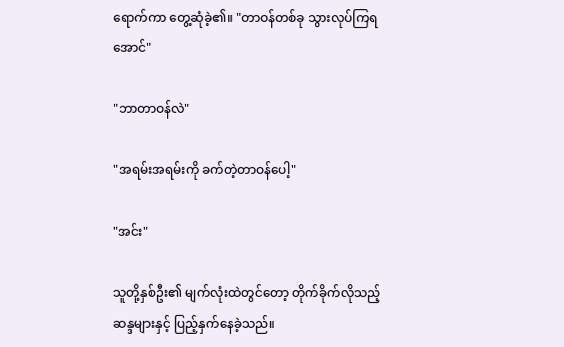ရောက်ကာ တွေ့ဆုံခဲ့၏။ "တာဝန်တစ်ခု သွားလုပ်ကြရအောင်"

"ဘာတာဝန်လဲ"

"အရမ်းအရမ်းကို ခက်တဲ့တာဝန်ပေါ့"

"အင်း"

သူတို့နှစ်ဦး၏ မျက်လုံးထဲတွင်တော့ တိုက်ခိုက်လိုသည့် ဆန္ဒများနှင့် ပြည့်နှက်နေခဲ့သည်။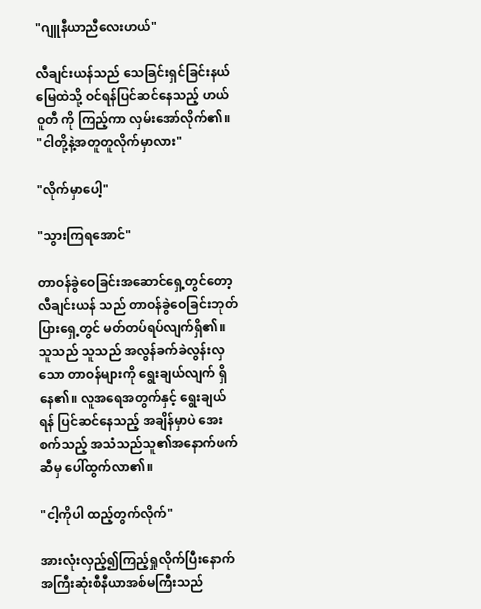"ဂျူနီယာညီလေးဟယ်"

လီချင်းယန်သည် သေခြင်းရှင်ခြင်းနယ်မြေထဲသို့ ဝင်ရန်ပြင်ဆင်နေသည့် ဟယ်ဝူတီ ကို ကြည့်ကာ လှမ်းအော်လိုက်၏။ "ငါတို့နဲ့အတူတူလိုက်မှာလား"

"လိုက်မှာပေါ့"

"သွားကြရအောင်"

တာဝန်ခွဲဝေခြင်းအဆောင်ရှေ့တွင်တော့ လီချင်းယန် သည် တာဝန်ခွဲဝေခြင်းဘုတ်ပြားရှေ့တွင် မတ်တပ်ရပ်လျက်ရှိ၏။ သူသည် သူသည် အလွန်ခက်ခဲလွန်းလှသော တာဝန်များကို ရွေးချယ်လျက် ရှိနေ၏။ လူအရေအတွက်နှင့် ရွေးချယ်ရန် ပြင်ဆင်နေသည့် အချိန်မှာပဲ အေးစက်သည့် အသံသည်သူ၏အနောက်ဖက်ဆီမှ ပေါ်ထွက်လာ၏။

"ငါ့ကိုပါ ထည့်တွက်လိုက်"

အားလုံးလှည့်၍ကြည့်ရှုလိုက်ပြီးနောက် အကြီးဆုံးစီနီယာအစ်မကြီးသည်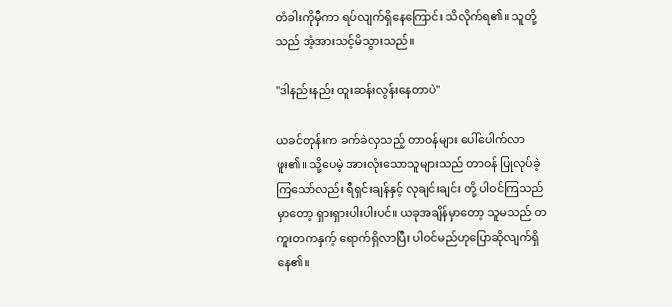တံခါးကိုမှီကာ ရပ်လျက်ရှိနေကြောင်း သိလိုက်ရ၏။ သူတို့သည် အံ့အားသင့်မိသွားသည်။

"ဒါနည်းနည်း ထူးဆန်းလွန်းနေတာပဲ"

ယခင်တုန်းက ခက်ခဲလှသည့် တာဝန်များ ပေါ်ပေါက်လာဖူး၏။ သို့ပေမဲ့ အားလုံးသောသူများသည် တာဝန် ပြုလုပ်ခဲ့ကြသော်လည်း ရီရှင်းချန်နှင့် လုချင်းချင်း တို့ ပါဝင်ကြသည်မှာတော့ ရှားရှားပါးပါးပင်။ ယခုအချိန်မှာတော့ သူမသည် တကူးတကနှက့် ရောက်ရှိလာပြီး ပါဝင်မည်ဟုပြောဆိုလျက်ရှိနေ၏။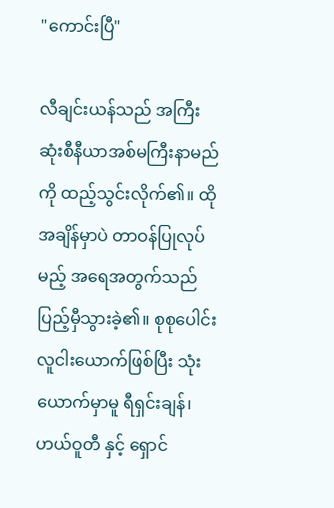"ကောင်းပြီ"

လီချင်းယန်သည် အကြီးဆုံးစီနီယာအစ်မကြီးနာမည်ကို ထည့်သွင်းလိုက်၏။ ထိုအချိန်မှာပဲ တာဝန်ပြုလုပ်မည့် အရေအတွက်သည် ပြည့်မှီသွားခဲ့၏။ စုစုပေါင်း လူငါးယောက်ဖြစ်ပြီး သုံးယောက်မှာမူ ရီရှင်းချန်၊ ဟယ်ဝူတီ နှင့် ရှောင်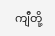ကျီတို့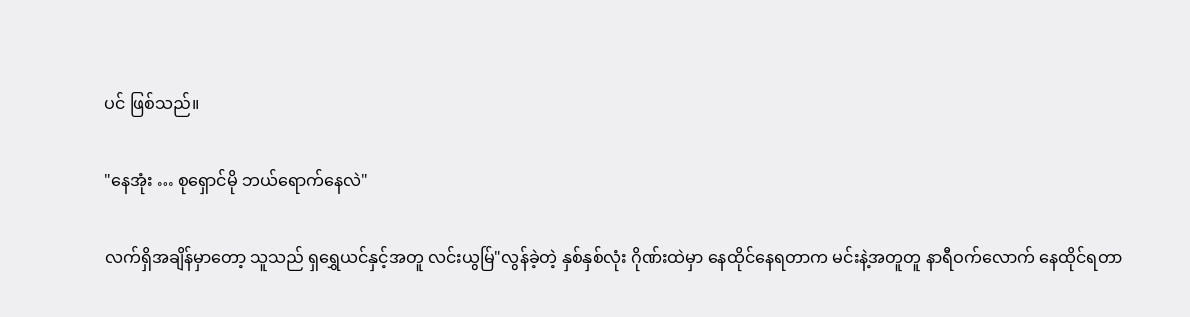ပင် ဖြစ်သည်။

"နေအုံး … စုရှောင်မို ဘယ်ရောက်နေလဲ"

လက်ရှိအချိန်မှာတော့ သူသည် ရှရွှေယင်နှင့်အတူ လင်းယွမ်ြ"လွန်ခဲ့တဲ့ နှစ်နှစ်လုံး ဂိုဏ်းထဲမှာ နေထိုင်နေရတာက မင်းနဲ့အတူတူ နာရီဝက်လောက် နေထိုင်ရတာ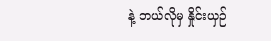နဲ့ ဘယ်လိုမှ နှိုင်းယှဉ်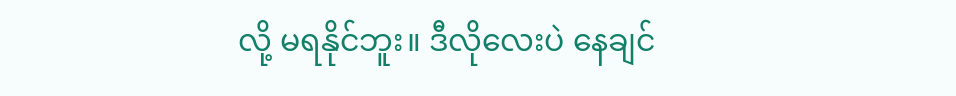လို့ မရနိုင်ဘူး။ ဒီလိုလေးပဲ နေချင်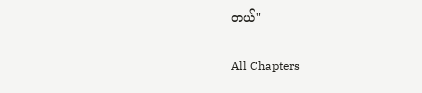တယ်"

All Chapters